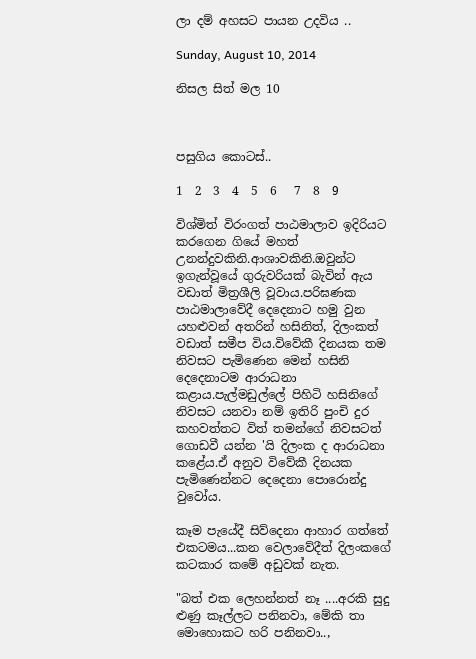ලා දම් අහසට පායන උදවිය ..

Sunday, August 10, 2014

නිසල සිත් මල 10



පසුගිය කොටස්..

1  2  3  4  5  6   7  8  9

විශ්මිත් විරංගත් පාඨමාලාව ඉදිරියට කරගෙන ගියේ මහත් උනන්දුවකිනි.ආශාවකිනි.ඔවුන්ට ඉගැන්වූයේ ගුරුවරියක් බැවින් ඇය වඩාත් මිත්‍රශීලි වූවාය.පරිඝණක පාඨමාලාවේදී දෙදෙනාට හමු වුන යහළුවන් අතරින් හසිනිත්, දිලංකත් වඩාත් සමීප විය.විවේකී දිනයක තම නිවසට පැමිණෙන මෙන් හසිනි දෙදෙනාටම ආරාධනා කළාය.පැල්මඩුල්ලේ පිහිටි හසිනිගේ නිවසට යනවා නම් ඉතිරි පුංචි දුර කහවත්තට විත් තමන්ගේ නිවසටත් ගොඩවී යන්න 'යි දිලංක ද ආරාධනා කළේය.ඒ අනුව විවේකී දිනයක පැමිණෙන්නට දෙදෙනා පොරොන්දු වුවෝය.

කෑම පැයේදී සිව්දෙනා ආහාර ගත්තේ එකටමය...කන වෙලාවේදීත් දිලංකගේ කටකාර කමේ අඩුවක් නැත.

"බත් එක ලෙහන්නත් නෑ ....අරකි සුදු ළුණු කෑල්ලට පනිනවා, මේකි තා මොහොකට හරි පනිනවා..,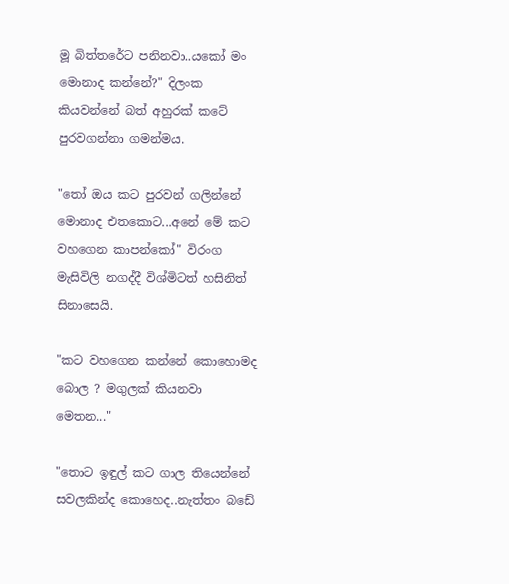මූ බිත්තරේට පනිනවා..යකෝ මං මොනාද කන්නේ?" දිලංක කියවන්නේ බත් අහුරක් කටේ පුරවගන්නා ගමන්මය.

"තෝ ඔය කට පුරවන් ගලින්නේ මොනාද එතකොට...අනේ මේ කට වහගෙන කාපන්කෝ" විරංග මැසිවිලි නගද්දී විශ්මිටත් හසිනිත් සිනාසෙයි.

"කට වහගෙන කන්නේ කොහොමද බොල ? මගුලක් කියනවා මෙතන..."

"තොට ඉඳුල් කට ගාල තියෙන්නේ  සවලකින්ද කොහෙද..නැත්තං බඩේ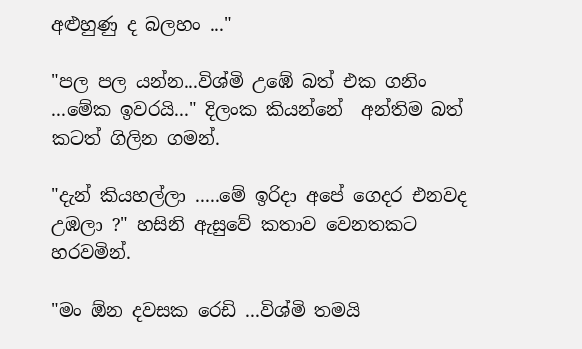අළුහුණු ද බලහං ..."

"පල පල යන්න...විශ්මි උඹේ බත් එක ගනිං ...මේක ඉවරයි..." දිලංක කියන්නේ  අන්තිම බත් කටත් ගිලින ගමන්.

"දැන් කියහල්ලා .....මේ ඉරිදා අපේ ගෙදර එනවද උඹලා ?" හසිනි ඇසුවේ කතාව වෙනතකට හරවමින්.

"මං ඕන දවසක රෙඩි ...විශ්මි තමයි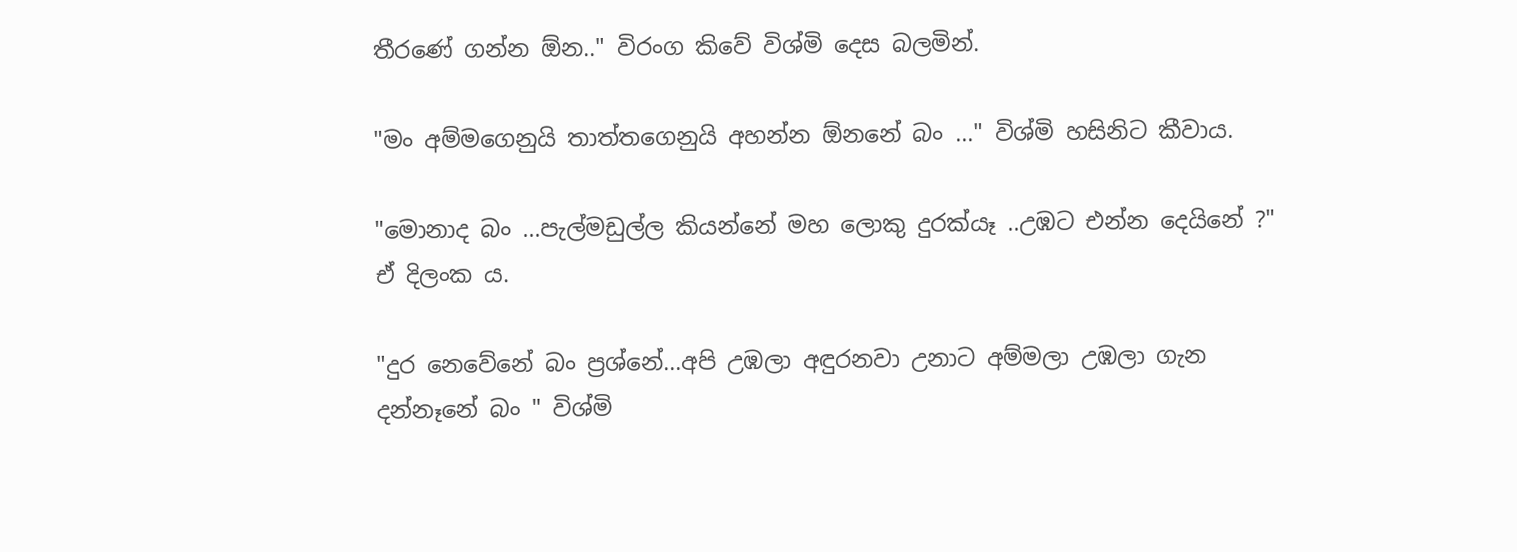තීරණේ ගන්න ඕන.." විරංග කිවේ විශ්මි දෙස බලමින්.

"මං අම්මගෙනුයි තාත්තගෙනුයි අහන්න ඕනනේ බං ..." විශ්මි හසිනිට කීවාය.

"මොනාද බං ...පැල්මඩුල්ල කියන්නේ මහ ලොකු දුරක්යෑ ..උඹට එන්න දෙයිනේ ?" ඒ දිලංක ය.

"දුර නෙවේනේ බං ප්‍රශ්නේ...අපි උඹලා අඳුරනවා උනාට අම්මලා උඹලා ගැන දන්නෑනේ බං " විශ්මි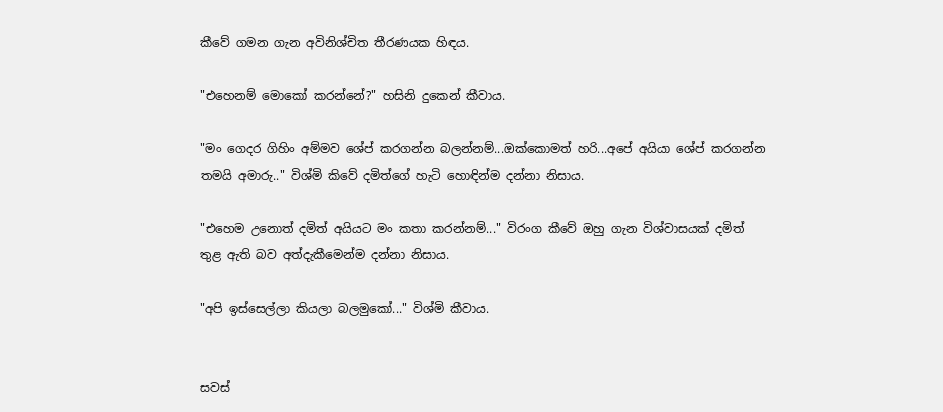කීවේ ගමන ගැන අවිනිශ්චිත තීරණයක හිඳය.

"එහෙනම් මොකෝ කරන්නේ?" හසිනි දුකෙන් කීවාය.

"මං ගෙදර ගිහිං අම්මව ශේප් කරගන්න බලන්නම්...ඔක්කොමත් හරි...අපේ අයියා ශේප් කරගන්න තමයි අමාරු.." විශ්මි කිවේ දමිත්ගේ හැටි හොඳින්ම දන්නා නිසාය.

"එහෙම උනොත් දමිත් අයියට මං කතා කරන්නම්..." විරංග කීවේ ඔහු ගැන විශ්වාසයක් දමිත් තුළ ඇති බව අත්දැකීමෙන්ම දන්නා නිසාය.

"අපි ඉස්සෙල්ලා කියලා බලමුකෝ..." විශ්මි කීවාය.


සවස්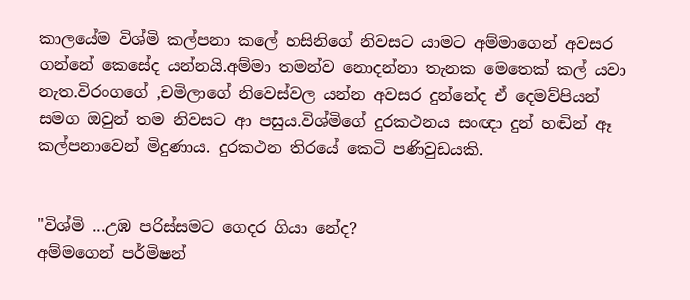කාලයේම විශ්මි කල්පනා කලේ හසිනිගේ නිවසට යාමට අම්මාගෙන් අවසර ගන්නේ කෙසේද යන්නයි.අම්මා තමන්ව නොදන්නා තැනක මෙතෙක් කල් යවා නැත.විරංගගේ ,චමිලාගේ නිවෙස්වල යන්න අවසර දුන්නේද ඒ දෙමව්පියන් සමග ඔවුන් තම නිවසට ආ පසුය.විශ්මිගේ දුරකථනය සංඥා දුන් හඬින් ඈ කල්පනාවෙන් මිදුණාය. දුරකථන තිරයේ කෙටි පණිවුඩයකි.


"විශ්මි ...උඹ පරිස්සමට ගෙදර ගියා නේද?
අම්මගෙන් පර්මිෂන්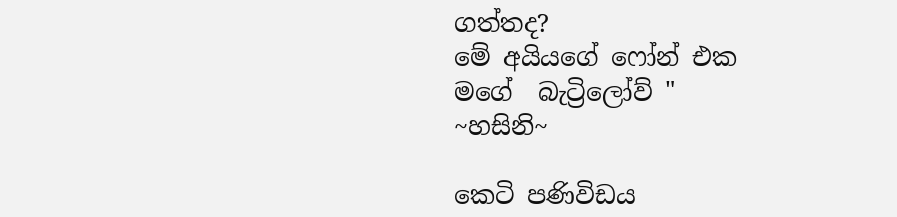ගත්තද?
මේ අයියගේ ෆෝන් එක
මගේ  බැට්‍රිලෝව් "
~හසිනි~

කෙටි පණිවිඩය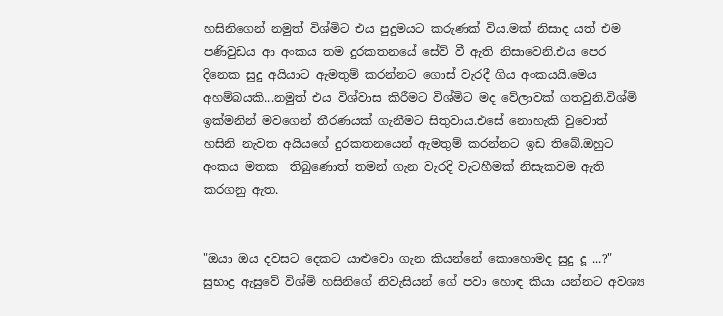හසිනිගෙන් නමුත් විශ්මිට එය පුදුමයට කරුණක් විය.මක් නිසාද යත් එම පණිවුඩය ආ අංකය තම දුරකතනයේ සේව් වී ඇති නිසාවෙනි.එය පෙර දිනෙක සුදු අයියාට ඇමතුම් කරන්නට ගොස් වැරදී ගිය අංකයයි.මෙය අහම්බයකි...නමුත් එය විශ්වාස කිරීමට විශ්මිට මද වේලාවක් ගතවුනි.විශ්මි ඉක්මනින් මවගෙන් තීරණයක් ගැනීමට සිතුවාය.එසේ නොහැකි වුවොත් හසිනි නැවත අයියගේ දුරකතනයෙන් ඇමතුම් කරන්නට ඉඩ තිබේ.ඔහුට අංකය මතක  තිබුණොත් තමන් ගැන වැරදි වැටහීමක් නිසැකවම ඇති කරගනු ඇත.


"ඔයා ඔය දවසට දෙකට යාළුවො ගැන කියන්නේ කොහොමද සුදු දූ ...?" සුභාද්‍ර ඇසුවේ විශ්මි හසිනිගේ නිවැසියන් ගේ පවා හොඳ කියා යන්නට අවශ්‍ය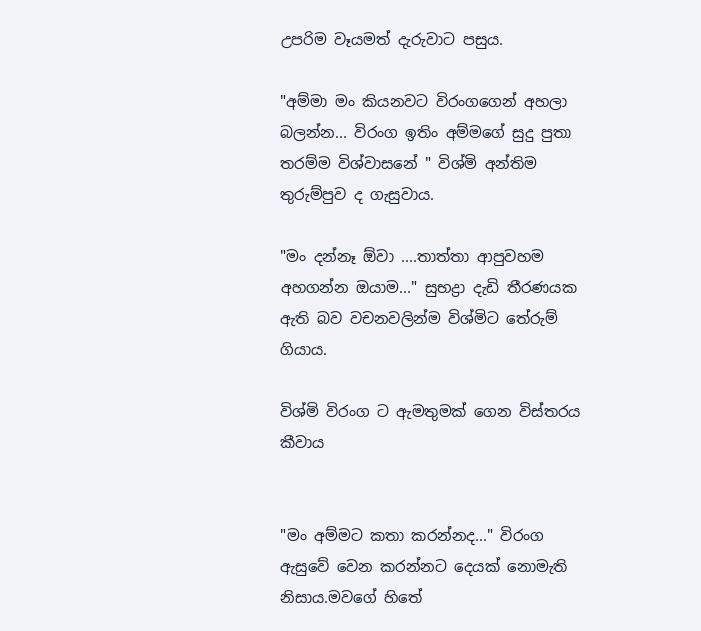උපරිම වෑයමත් දැරුවාට පසුය.

"අම්මා මං කියනවට විරංගගෙන් අහලා බලන්න... විරංග ඉතිං අම්මගේ සුදු පුතා තරම්ම විශ්වාසනේ " විශ්මි අන්තිම තුරුම්පුව ද ගැසුවාය.

"මං දන්නෑ ඕවා ....තාත්තා ආපුවහම අහගන්න ඔයාම..." සුභද්‍රා දැඩි තීරණයක ඇති බව වචනවලින්ම විශ්මිට තේරුම් ගියාය.

විශ්මි විරංග ට ඇමතුමක් ගෙන විස්තරය කීවාය


"මං අම්මට කතා කරන්නද..." විරංග ඇසුවේ වෙන කරන්නට දෙයක් නොමැති නිසාය.මවගේ හිතේ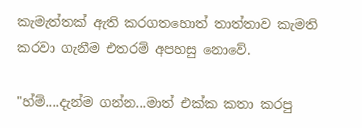කැමැත්තක් ඇති කරගතහොත් තාත්තාව කැමති කරවා ගැනීම එතරම් අපහසු නොවේ.

"හ්ම්....දැන්ම ගන්න...මාත් එක්ක කතා කරපු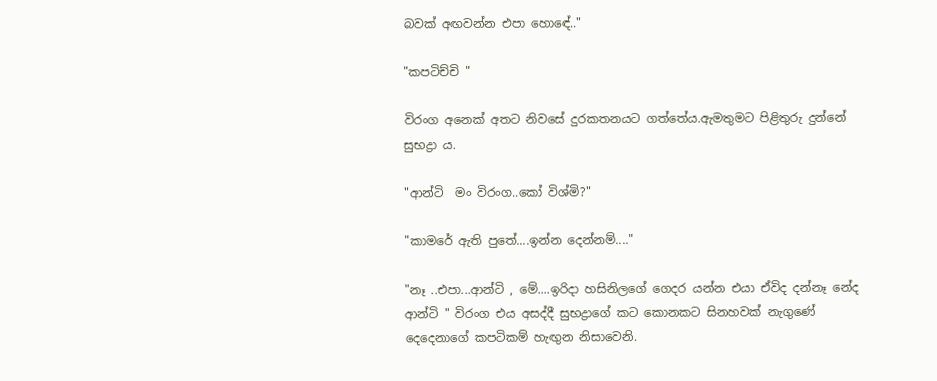බවක් අඟවන්න එපා හොඳේ.."

"කපටිච්චි "

විරංග අනෙක් අතට නිවසේ දුරකතනයට ගත්තේය.ඇමතුමට පිළිතුරු දුන්නේ සුභද්‍රා ය.

"ආන්ටි  මං විරංග..කෝ විශ්මි?"

"කාමරේ ඇති පුතේ....ඉන්න දෙන්නම්...."

"නෑ ..එපා...ආන්ටි , මේ....ඉරිදා හසිනිලගේ ගෙදර යන්න එයා ඒවිද දන්නෑ නේද ආන්ටි " විරංග එය අසද්දී සුභද්‍රාගේ කට කොනකට සිනහවක් නැගුණේ දෙදෙනාගේ කපටිකම් හැඟුන නිසාවෙනි.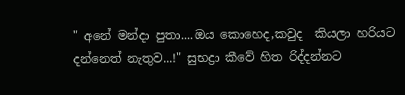" අනේ මන්දා පුතා....ඔය කොහෙද,කවුද  කියලා හරියට දන්නෙත් නැතුව...!" සුභද්‍රා කීවේ හිත රිද්දන්නට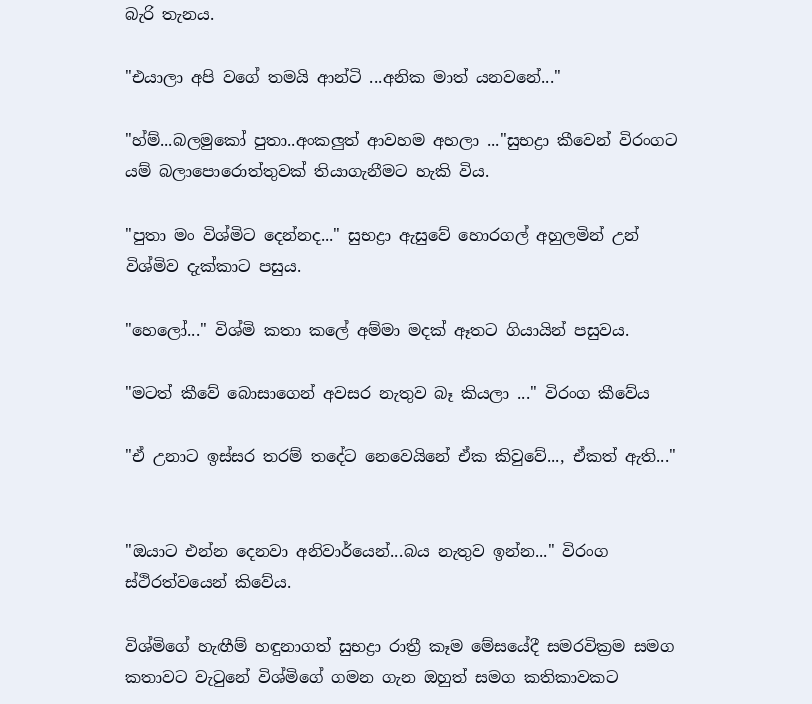බැරි තැනය.

"එයාලා අපි වගේ තමයි ආන්ටි ...අනික මාත් යනවනේ..."

"හ්ම්...බලමුකෝ පුතා..අංකලුත් ආවහම අහලා ..."සුභද්‍රා කීවෙන් විරංගට යම් බලාපොරොත්තුවක් තියාගැනීමට හැකි විය.

"පුතා මං විශ්මිට දෙන්නද..." සුභද්‍රා ඇසුවේ හොරගල් අහුලමින් උන් විශ්මිව දැක්කාට පසුය.

"හෙලෝ..." විශ්මි කතා කලේ අම්මා මදක් ඈතට ගියායින් පසුවය.

"මටත් කීවේ බොසාගෙන් අවසර නැතුව බෑ කියලා ..." විරංග කීවේය

"ඒ උනාට ඉස්සර තරම් තදේට නෙවෙයිනේ ඒක කිවුවේ..., ඒකත් ඇති..."


"ඔයාට එන්න දෙනවා අනිවාර්යෙන්...බය නැතුව ඉන්න..." විරංග ස්ථිරත්වයෙන් කිවේය.

විශ්මිගේ හැඟීම් හඳුනාගත් සුභද්‍රා රාත්‍රී කෑම මේසයේදී සමරවික්‍රම සමග  කතාවට වැටුනේ විශ්මිගේ ගමන ගැන ඔහුත් සමග කතිකාවකට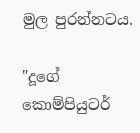මුල පුරන්නටය.

"දූගේ කොම්පියුටර්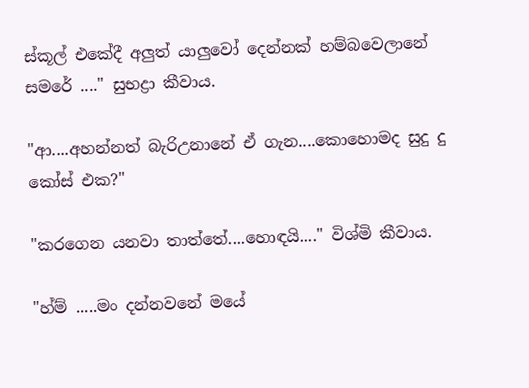ස්කූල් එකේදී අලුත් යාලුවෝ දෙන්නක් හම්බවෙලානේ සමරේ ...." සුභද්‍රා කීවාය.

"ආ....අහන්නත් බැරිඋනානේ ඒ ගැන....කොහොමද සුදු දු කෝස් එක?"

"කරගෙන යනවා තාත්තේ....හොඳයි...." විශ්මි කීවාය.

"හ්ම් .....මං දන්නවනේ මයේ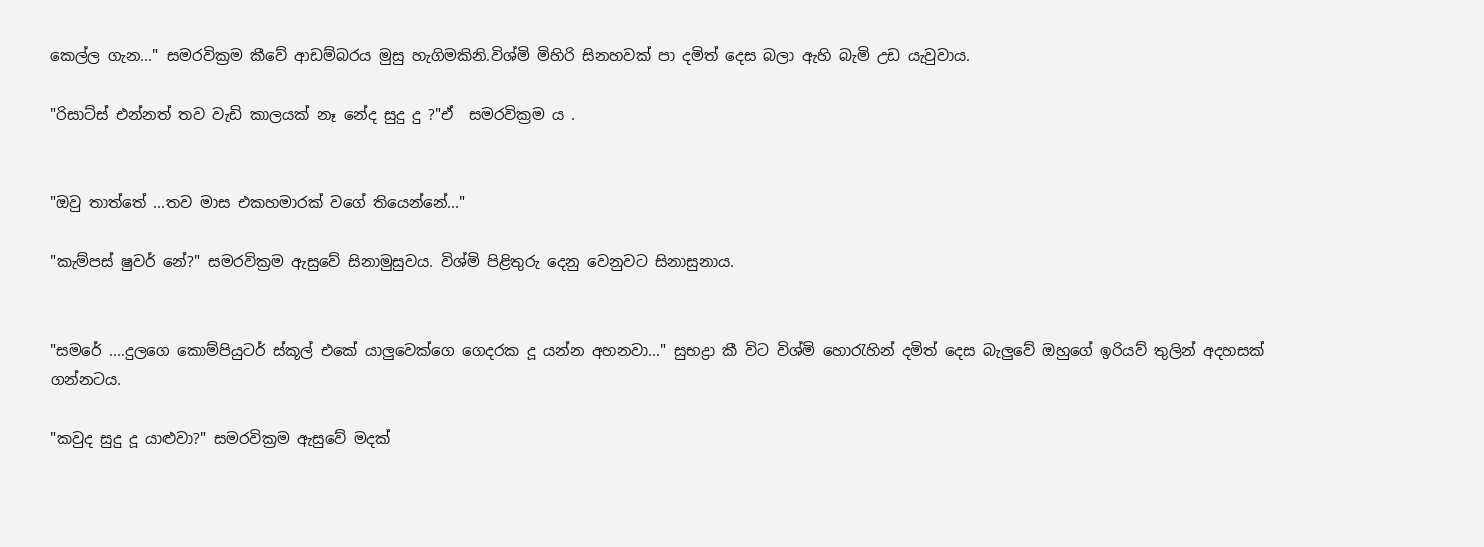කෙල්ල ගැන..." සමරවික්‍රම කීවේ ආඩම්බරය මුසු හැගිමකිනි.විශ්මි මිහිරි සිනහවක් පා දමිත් දෙස බලා ඇහි බැමි උඩ යැවුවාය.

"රිසාට්ස් එන්නත් තව වැඩි කාලයක් නෑ නේද සුදු දු ?"ඒ  සමරවික්‍රම ය .


"ඔවු තාත්තේ ...තව මාස එකහමාරක් වගේ තියෙන්නේ..."

"කැම්පස් ෂුවර් නේ?" සමරවික්‍රම ඇසුවේ සිනාමුසුවය. විශ්මි පිළිතුරු දෙනු වෙනුවට සිනාසුනාය.


"සමරේ ....දුලගෙ කොම්පියුටර් ස්කූල් එකේ යාලුවෙක්ගෙ ගෙදරක දූ යන්න අහනවා..." සුභද්‍රා කී විට විශ්මි හොරැහින් දමිත් දෙස බැලුවේ ඔහුගේ ඉරියව් තුලින් අදහසක් ගන්නටය.

"කවුද සුදු දූ යාළුවා?" සමරවික්‍රම ඇසුවේ මදක්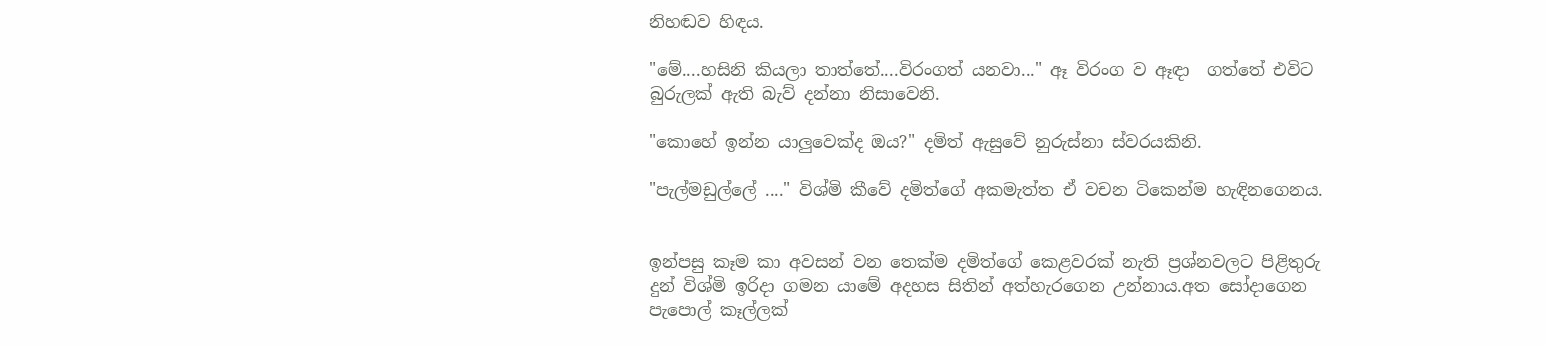නිහඬව හිඳය.

"මේ....හසිනි කියලා තාත්තේ....විරංගත් යනවා..." ඈ විරංග ව ඈඳා  ගත්තේ එවිට බුරුලක් ඇති බැව් දන්නා නිසාවෙනි.

"කොහේ ඉන්න යාලුවෙක්ද ඔය?" දමිත් ඇසුවේ නුරුස්නා ස්වරයකිනි.

"පැල්මඩුල්ලේ ...." විශ්මි කීවේ දමිත්ගේ අකමැත්ත ඒ වචන ටිකෙන්ම හැඳිනගෙනය.


ඉන්පසු කෑම කා අවසන් වන තෙක්ම දමිත්ගේ කෙළවරක් නැති ප්‍රශ්නවලට පිළිතුරු දුන් විශ්මි ඉරිදා ගමන යාමේ අදහස සිතින් අත්හැරගෙන උන්නාය.අත සෝදාගෙන පැපොල් කෑල්ලක්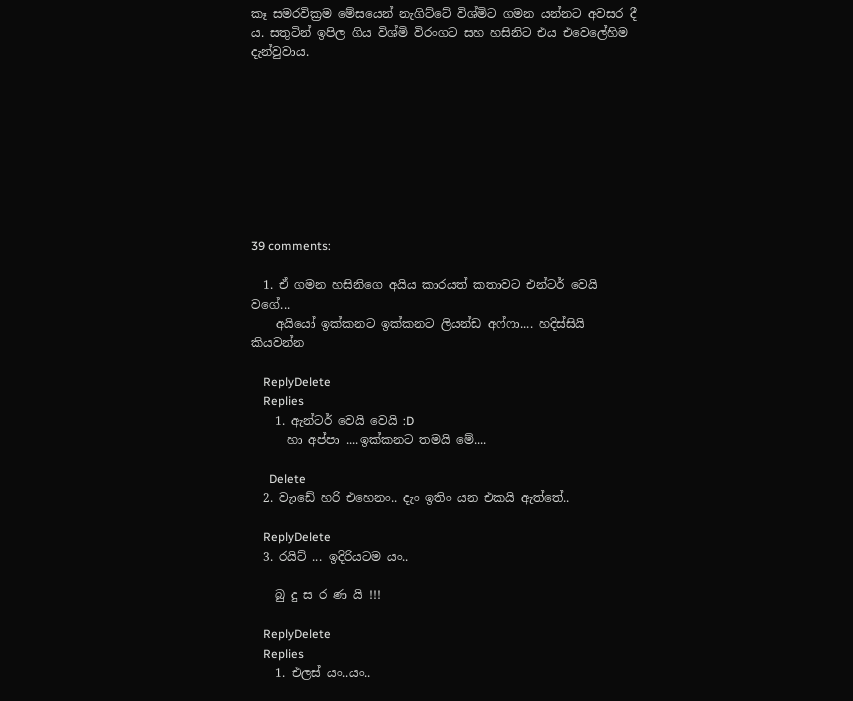කෑ සමරවික්‍රම මේසයෙන් නැගිට්ටේ විශ්මිට ගමන යන්නට අවසර දී ය. සතුටින් ඉපිල ගිය විශ්මි විරංගට සහ හසිනිට එය එවෙලේහිම දැන්වුවාය.









39 comments:

  1. ඒ ගමන හසිනිගෙ අයිය කාරයත් කතාවට එන්ටර් වෙයි වගේ...
    අයියෝ ඉක්කනට ඉක්කනට ලියන්ඩ අෆ්ෆා.... හදිස්සියි කියවන්න

    ReplyDelete
    Replies
    1. ඇන්ටර් වෙයි වෙයි :D
      හා අප්පා ....ඉක්කනට තමයි මේ....

      Delete
  2. වැාඩේ හරි එහෙනං.. දැං ඉතිං යන එකයි ඇත්තේ..

    ReplyDelete
  3. රයිට් ... ඉදිරියටම යං..

    බු දු ස ර ණ යි !!!

    ReplyDelete
    Replies
    1. එලස් යං..යං..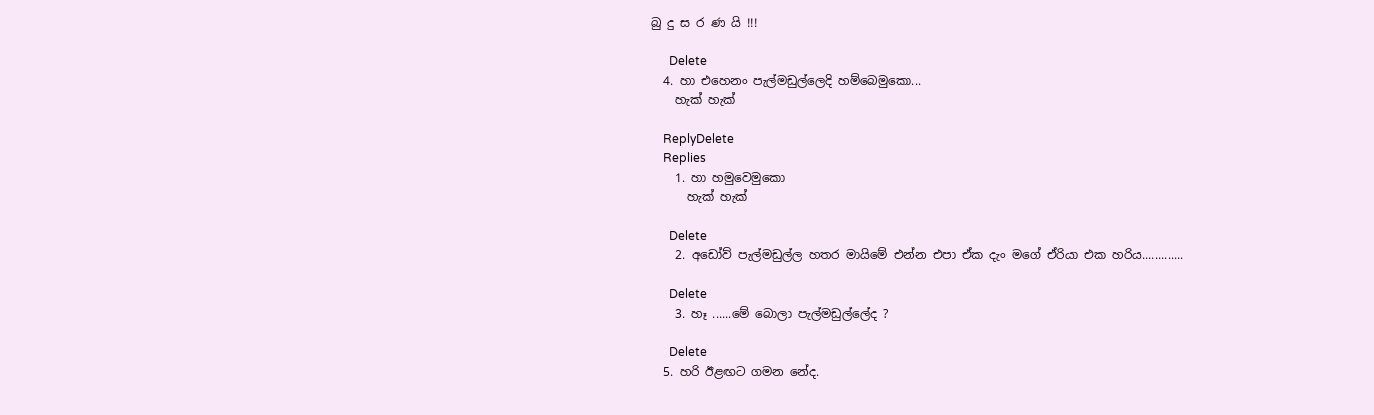බු දු ස ර ණ යි !!!

      Delete
  4. හා එහෙනං පැල්මඩුල්ලෙදි හම්බෙමුකො...
    හැක් හැක්

    ReplyDelete
    Replies
    1. හා හමුවෙමුකො
      හැක් හැක්

      Delete
    2. අඩෝව් පැල්මඩුල්ල හතර මායිමේ එන්න එපා ඒක දැං මගේ ඒරියා එක හරිය.............

      Delete
    3. හෑ ......මේ බොලා පැල්මඩුල්ලේද ?

      Delete
  5. හරි ඊළඟට ගමන නේද.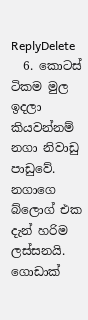ReplyDelete
  6. කොටස් ටිකම මුල ඉදලා කියවන්නම් නගා නිවාඩු පාඩුවේ. නගාගෙ බ්ලොග් එක දැන් හරිම ලස්සනයි. ගොඩාක්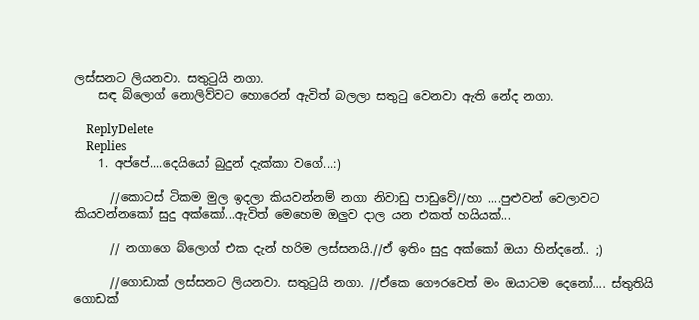ලස්සනට ලියනවා. සතුටුයි නගා.
    සඳ බ්ලොග් නොලිව්වට හොරෙන් ඇවිත් බලලා සතුටු වෙනවා ඇති නේද නගා.

    ReplyDelete
    Replies
    1. අප්පේ....දෙයියෝ බුදුන් දැක්කා වගේ...:)

      //කොටස් ටිකම මුල ඉදලා කියවන්නම් නගා නිවාඩු පාඩුවේ//හා ....පුළුවන් වෙලාවට කියවන්නකෝ සුදු අක්කෝ...ඇවිත් මෙහෙම ඔලුව දාල යන එකත් හයියක්...

      // නගාගෙ බ්ලොග් එක දැන් හරිම ලස්සනයි.//ඒ ඉතිං සුදු අක්කෝ ඔයා හින්දනේ.. ;)

      //ගොඩාක් ලස්සනට ලියනවා. සතුටුයි නගා. //ඒකෙ ගෞරවෙත් මං ඔයාටම දෙනෝ.... ස්තුතියි ගොඩක්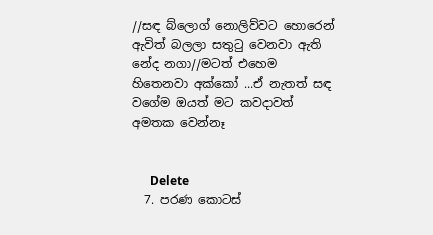//සඳ බ්ලොග් නොලිව්වට හොරෙන් ඇවිත් බලලා සතුටු වෙනවා ඇති නේද නගා//මටත් එහෙම හිතෙනවා අක්කෝ ...ඒ නැතත් සඳ වගේම ඔයත් මට කවදාවත් අමතක වෙන්නෑ


      Delete
  7. පරණ කොටස්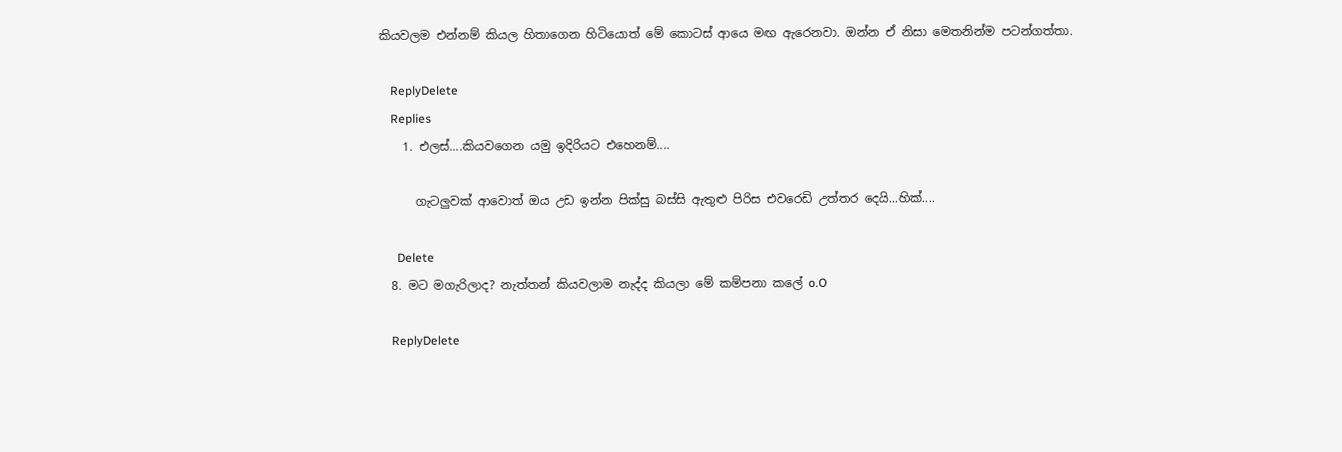කියවලම එන්නම් කියල හිතාගෙන හිටියොත් මේ කොටස් ආයෙ මඟ ඇරෙනවා. ඔන්න ඒ නිසා මෙතනින්ම පටන්ගත්තා.

    ReplyDelete
    Replies
    1. එලස්....කියවගෙන යමු ඉදිරියට එහෙනම්....

      ගැටලුවක් ආවොත් ඔය උඩ ඉන්න පික්සු බස්සි ඇතුළු පිරිස එවරෙඩි උත්තර දෙයි...හික්....

      Delete
  8. මට මගැරිලාද? නැත්තන් කියවලාම නැද්ද කියලා මේ කම්පනා කලේ o.O

    ReplyDelete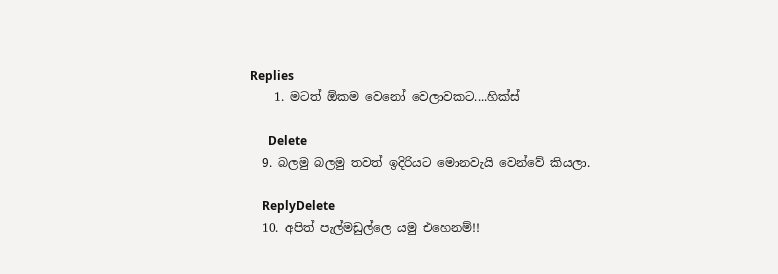Replies
    1. මටත් ඕකම වෙනෝ වෙලාවකට....හික්ස්

      Delete
  9. බලමු බලමු තවත් ඉදිරියට මොනවැයි වෙන්වේ කියලා.

    ReplyDelete
  10. අපිත් පැල්මඩුල්ලෙ යමු එහෙනම්!!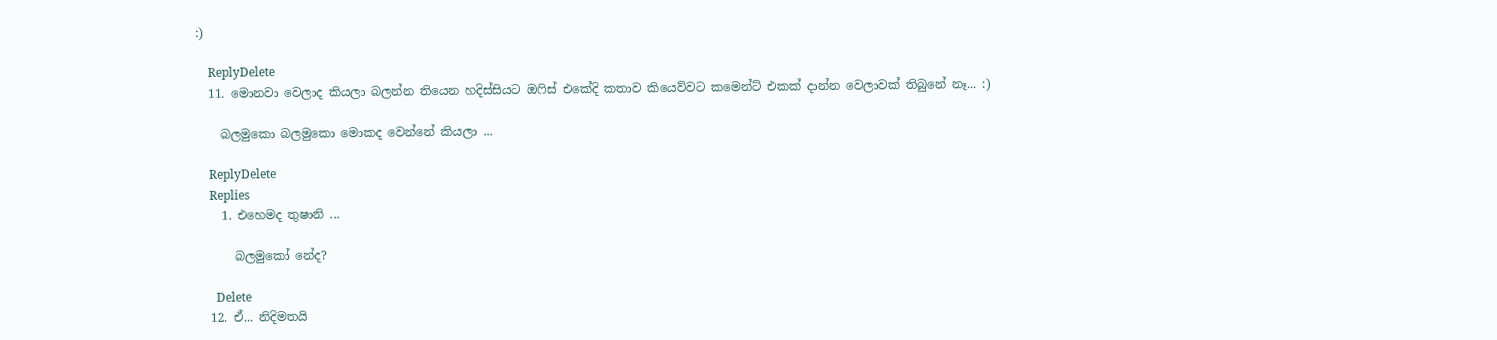:)

    ReplyDelete
  11. මොනවා වෙලාද කියලා බලන්න තියෙන හදිස්සියට ඔ‍ෆිස් එකේදි කතාව කියෙව්වට කමෙන්ට් එකක් දාන්න වෙලාවක් තිබුනේ නෑ... :)

    බලමුකො බලමුකො මොකද වෙන්නේ කියලා ...

    ReplyDelete
    Replies
    1. එහෙමද තුෂානි ...

      බලමුකෝ නේද?

      Delete
  12. ඒ... නිදිමතයි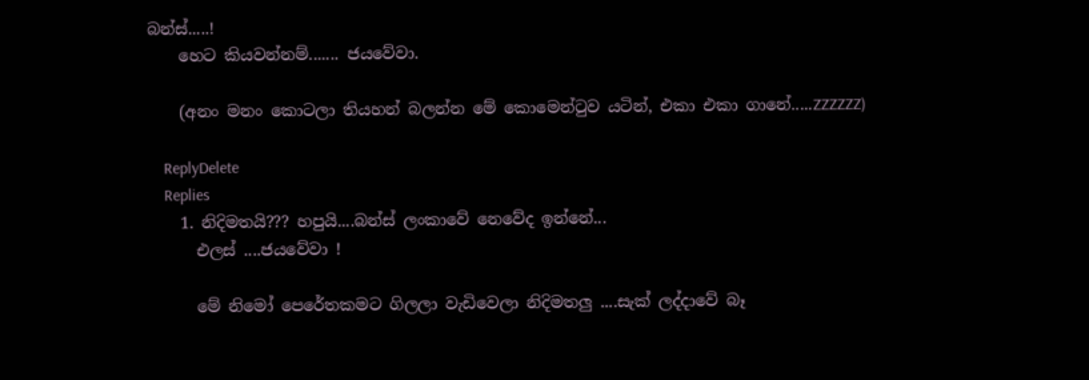බන්ස්.....!
    හෙට කියවන්නම්....... ජයවේවා.

    (අනං මනං කොටලා තියහන් බලන්න මේ කොමෙන්ටුව යටින්, එකා එකා ගානේ.....ZZZZZZ)

    ReplyDelete
    Replies
    1. නිදිමතයි??? හපුයි....බන්ස් ලංකාවේ නෙවේද ඉන්නේ...
      එලස් ....ජයවේවා !

      මේ නිමෝ පෙරේතකමට ගිලලා වැඩිවෙලා නිදිමතලු ....සැක් ලද්දාවේ බෑ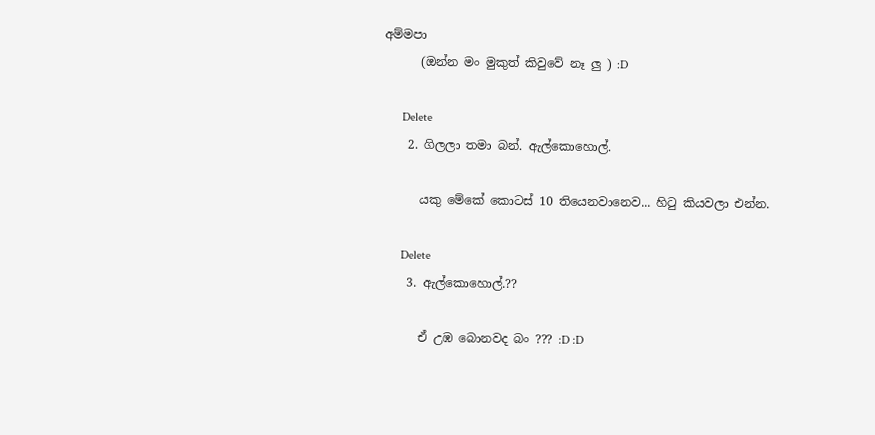අම්මපා
      (ඔන්න මං මුකුත් කිවුවේ නෑ ලු ) :D

      Delete
    2. ගිලලා තමා බන්. ඇල්කොහොල්.

      යකු මේකේ කොටස් 10 තියෙනවානෙව... හිටු කියවලා එන්න.

      Delete
    3. ඇල්කොහොල්.??

      ඒ උඹ බොනවද බං ??? :D :D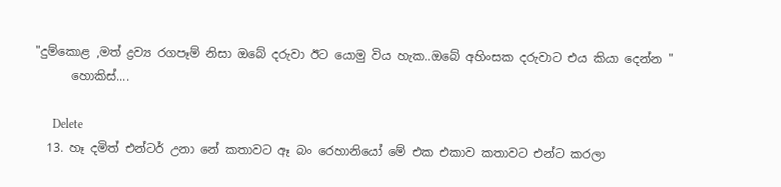"දුම්කොළ ,මත් ද්‍රව්‍ය රගපෑම් නිසා ඔබේ දරුවා ඊට යොමු විය හැක..ඔබේ අහිංසක දරුවාට එය කියා දෙන්න "
      හොකිස්....

      Delete
  13. හෑ දමිත් එන්ටර් උනා නේ කතාවට ඈ බං රෙහානියෝ මේ එක එකාව කතාවට එන්ට කරලා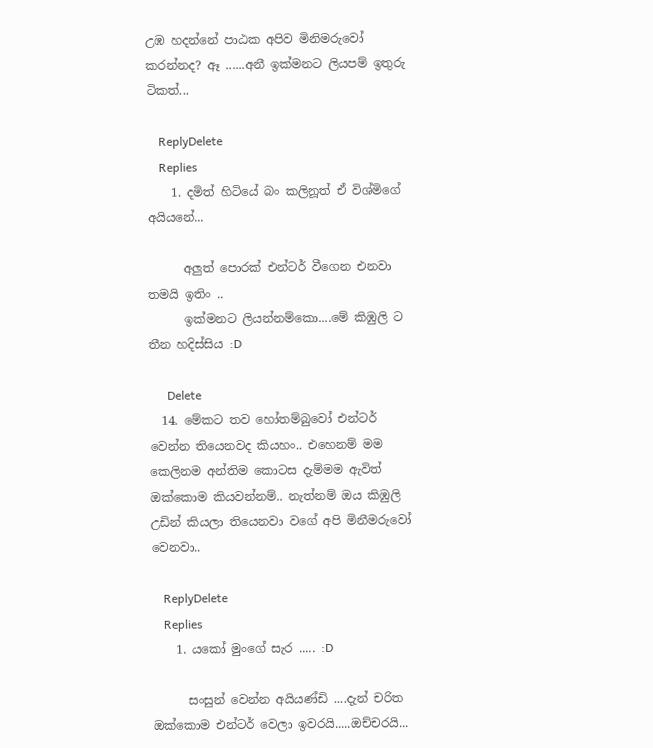උඹ හදන්නේ පාඨක අපිව මිනිමරුවෝ කරන්නද? ඈ ......අනී ඉක්මනට ලියපම් ඉතුරු ටිකත්...

    ReplyDelete
    Replies
    1. දමිත් හිටියේ බං කලිනූත් ඒ විශ්මිගේ අයියනේ...

      අලුත් පොරක් එන්ටර් වීගෙන එනවා තමයි ඉතිං ..
      ඉක්මනට ලියන්නම්කො....මේ කිඹුලි ට තීන හදිස්සිය :D

      Delete
  14. මේකට තව හෝතම්බුවෝ එන්ටර් වෙන්න තියෙනවද කියහං.. එහෙනම් මම කෙලිනම අන්තිම කොටස දැම්මම ඇවිත් ඔක්කොම කියවන්නම්.. නැත්නම් ඔය කිඹුලි උඩින් කියලා තියෙනවා වගේ අපි මිනීමරුවෝ වෙනවා..

    ReplyDelete
    Replies
    1. යකෝ මුංගේ සැර ..... :D

      සංසුන් වෙන්න අයියණ්ඩි ....දැන් චරිත ඔක්කොම එන්ටර් වෙලා ඉවරයි.....ඔච්චරයි...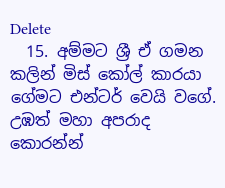Delete
  15. අම්මට ශ්‍රී ඒ ගමන කලින් මිස් කෝල් කාරයා ගේමට එන්ටර් වෙයි වගේ. උඹත් මහා අපරාද කොරන්න්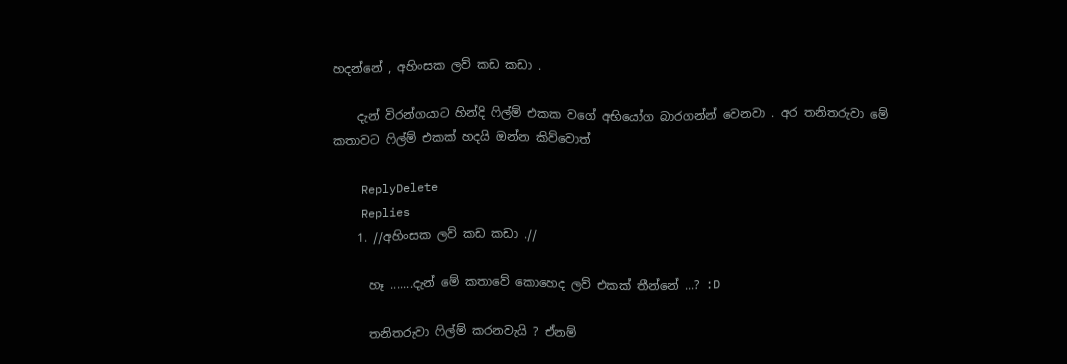හදන්නේ , අහිංසක ලව් කඩ කඩා .

    දැන් විරන්ගයාට හින්දි ෆිල්ම් එකක වගේ අභියෝග බාරගන්න් වෙනවා . අර තනිතරුවා මේ කතාවට ෆිල්ම් එකක් හදයි ඔන්න කිව්වොත්

    ReplyDelete
    Replies
    1. //අහිංසක ලව් කඩ කඩා .//

      හෑ .......දැන් මේ කතාවේ කොහෙද ලව් එකක් තීන්නේ ...? :D

      තනිතරුවා ෆිල්ම් කරනවැයි ? ඒනම්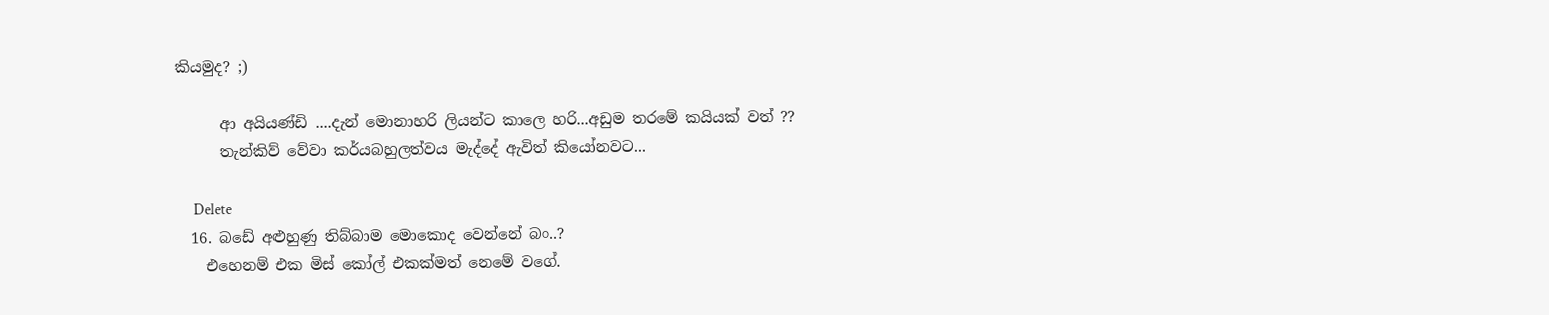කියමුද? ;)

      ආ අයියණ්ඩි ....දැන් මොනාහරි ලියන්ට කාලෙ හරි...අඩුම තරමේ කයියක් වත් ??
      තැන්කිව් වේවා කර්යබහුලත්වය මැද්දේ ඇවිත් කියෝනවට...

      Delete
  16. බඩේ අළුහුණු තිබ්බාම මොකොද වෙන්නේ බං..?
    එහෙනම් එක මිස් කෝල් එකක්මත් නෙමේ වගේ.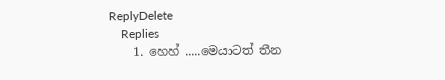ReplyDelete
    Replies
    1. හෙහ් .....මෙයාටත් තීන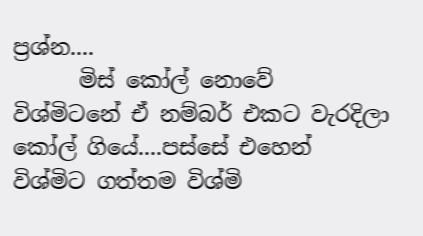ප්‍රශ්න....
      මිස් කෝල් නොවේ විශ්මිටනේ ඒ නම්බර් එකට වැරදිලා කෝල් ගියේ....පස්සේ එහෙන් විශ්මිට ගත්තම විශ්මි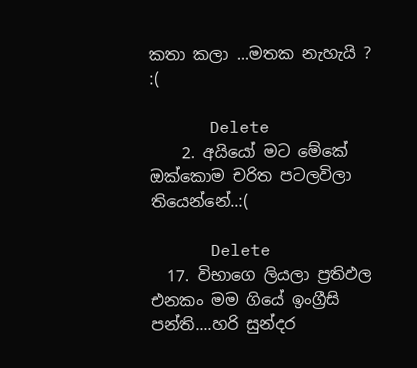කතා කලා ...මතක නැහැයි ? :(

      Delete
    2. අයියෝ මට මේකේ ඔක්කොම චරිත පටලවිලා තියෙන්නේ..:(

      Delete
  17. විභාගෙ ලියලා ප්‍රතිඵල එනකං මම ගියේ ඉංග්‍රීසි පන්ති....හරි සුන්දර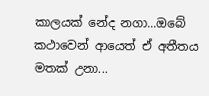කාලයක් නේද නගා...ඔබේ කථාවෙන් ආයෙත් ඒ අතීතය මතක් උනා...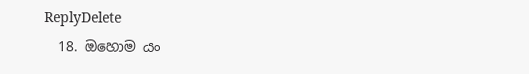ReplyDelete
  18. ඔහොම යං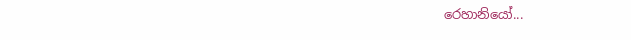රෙහානියෝ...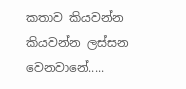කතාව කියවන්න කියවන්න ලස්සන වෙනවානේ.....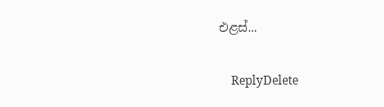එළස්...

    ReplyDelete